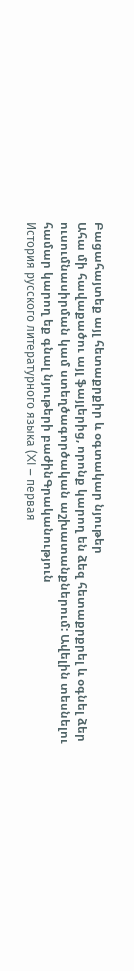Բացահայտեք այլ հետաքրքիր և օգտակար նյութեր
Ահա մի հավաքածու այլ ֆայլերից, որոնք կարող են ձեզ հետաքրքրել և օգնել ձեր ուսումնասիրման կամ ստեղծագործական աշխատանքներում: Ավելին տեսնելու համար կարող եք գնալ նյութերի բաժինԳրականություն
История русского литературного языка (XI – первая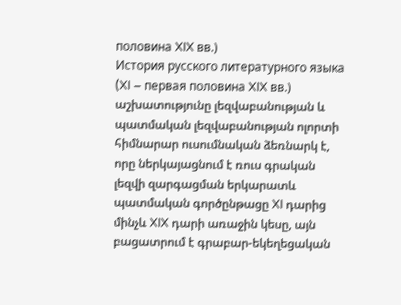половина XIX вв.)
История русского литературного языка (XI – первая половина XIX вв.) աշխատությունը լեզվաբանության և պատմական լեզվաբանության ոլորտի հիմնարար ուսումնական ձեռնարկ է, որը ներկայացնում է ռուս գրական լեզվի զարգացման երկարատև պատմական գործընթացը XI դարից մինչև XIX դարի առաջին կեսը, այն բացատրում է գրաբար-եկեղեցական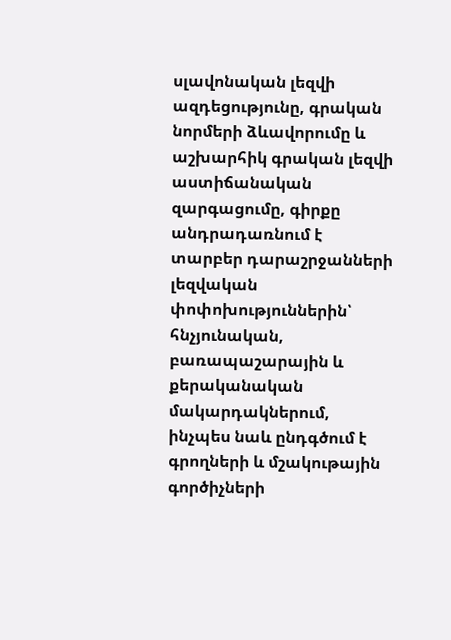սլավոնական լեզվի ազդեցությունը, գրական նորմերի ձևավորումը և աշխարհիկ գրական լեզվի աստիճանական զարգացումը, գիրքը անդրադառնում է տարբեր դարաշրջանների լեզվական փոփոխություններին՝ հնչյունական, բառապաշարային և քերականական մակարդակներում, ինչպես նաև ընդգծում է գրողների և մշակութային գործիչների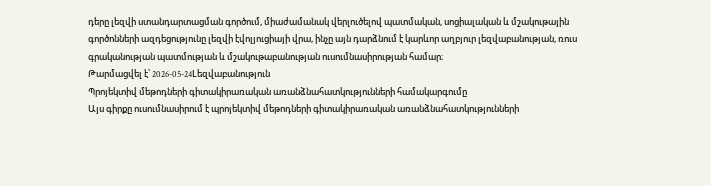դերը լեզվի ստանդարտացման գործում, միաժամանակ վերլուծելով պատմական, սոցիալական և մշակութային գործոնների ազդեցությունը լեզվի էվոլյուցիայի վրա, ինչը այն դարձնում է կարևոր աղբյուր լեզվաբանության, ռուս գրականության պատմության և մշակութաբանության ուսումնասիրության համար։
Թարմացվել է՝ 2026-05-24Lեզվաբանություն
Պրոյեկտիվ մեթոդների գիտակիրառական առանձնահատկությունների համակարգումը
Այս գիրքը ուսումնասիրում է պրոյեկտիվ մեթոդների գիտակիրառական առանձնահատկությունների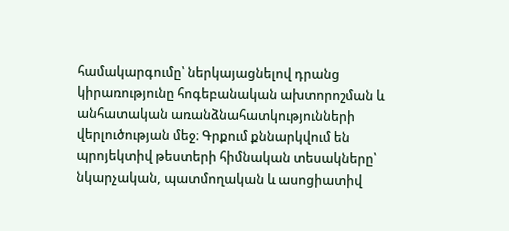համակարգումը՝ ներկայացնելով դրանց կիրառությունը հոգեբանական ախտորոշման և անհատական առանձնահատկությունների վերլուծության մեջ։ Գրքում քննարկվում են պրոյեկտիվ թեստերի հիմնական տեսակները՝ նկարչական, պատմողական և ասոցիատիվ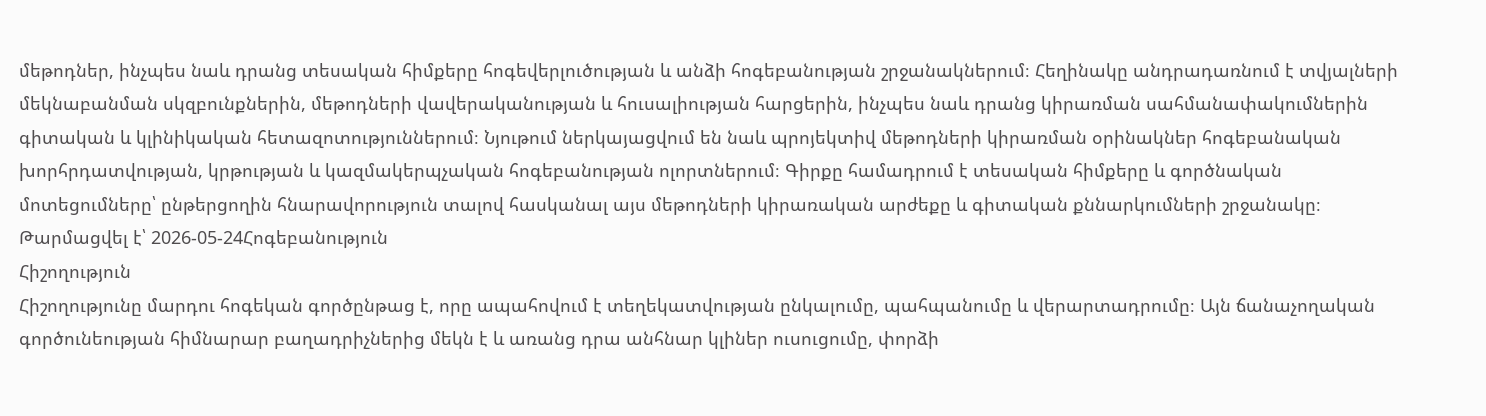մեթոդներ, ինչպես նաև դրանց տեսական հիմքերը հոգեվերլուծության և անձի հոգեբանության շրջանակներում։ Հեղինակը անդրադառնում է տվյալների մեկնաբանման սկզբունքներին, մեթոդների վավերականության և հուսալիության հարցերին, ինչպես նաև դրանց կիրառման սահմանափակումներին գիտական և կլինիկական հետազոտություններում։ Նյութում ներկայացվում են նաև պրոյեկտիվ մեթոդների կիրառման օրինակներ հոգեբանական խորհրդատվության, կրթության և կազմակերպչական հոգեբանության ոլորտներում։ Գիրքը համադրում է տեսական հիմքերը և գործնական մոտեցումները՝ ընթերցողին հնարավորություն տալով հասկանալ այս մեթոդների կիրառական արժեքը և գիտական քննարկումների շրջանակը։
Թարմացվել է՝ 2026-05-24Հոգեբանություն
Հիշողություն
Հիշողությունը մարդու հոգեկան գործընթաց է, որը ապահովում է տեղեկատվության ընկալումը, պահպանումը և վերարտադրումը։ Այն ճանաչողական գործունեության հիմնարար բաղադրիչներից մեկն է և առանց դրա անհնար կլիներ ուսուցումը, փորձի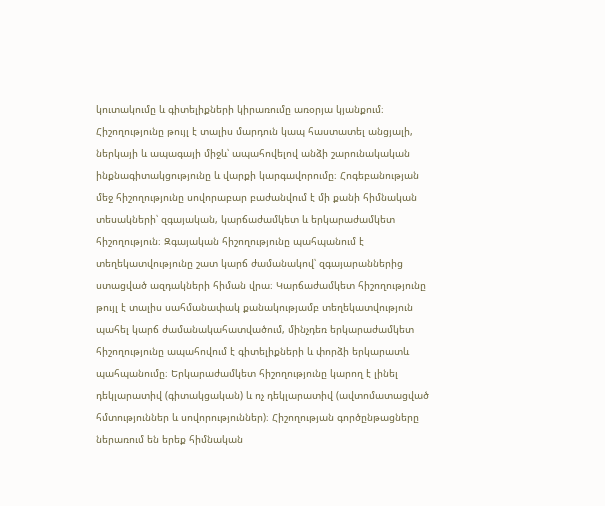կուտակումը և գիտելիքների կիրառումը առօրյա կյանքում։ Հիշողությունը թույլ է տալիս մարդուն կապ հաստատել անցյալի, ներկայի և ապագայի միջև՝ ապահովելով անձի շարունակական ինքնագիտակցությունը և վարքի կարգավորումը։ Հոգեբանության մեջ հիշողությունը սովորաբար բաժանվում է մի քանի հիմնական տեսակների՝ զգայական, կարճաժամկետ և երկարաժամկետ հիշողություն։ Զգայական հիշողությունը պահպանում է տեղեկատվությունը շատ կարճ ժամանակով՝ զգայարաններից ստացված ազդակների հիման վրա։ Կարճաժամկետ հիշողությունը թույլ է տալիս սահմանափակ քանակությամբ տեղեկատվություն պահել կարճ ժամանակահատվածում, մինչդեռ երկարաժամկետ հիշողությունը ապահովում է գիտելիքների և փորձի երկարատև պահպանումը։ Երկարաժամկետ հիշողությունը կարող է լինել դեկլարատիվ (գիտակցական) և ոչ դեկլարատիվ (ավտոմատացված հմտություններ և սովորություններ)։ Հիշողության գործընթացները ներառում են երեք հիմնական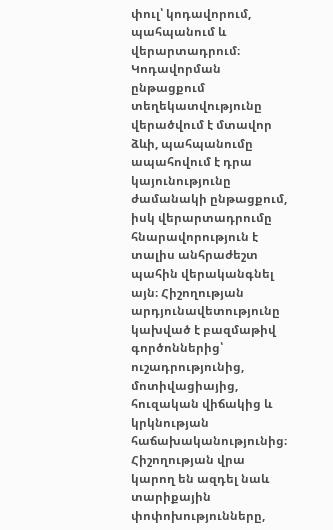փուլ՝ կոդավորում, պահպանում և վերարտադրում։ Կոդավորման ընթացքում տեղեկատվությունը վերածվում է մտավոր ձևի, պահպանումը ապահովում է դրա կայունությունը ժամանակի ընթացքում, իսկ վերարտադրումը հնարավորություն է տալիս անհրաժեշտ պահին վերականգնել այն։ Հիշողության արդյունավետությունը կախված է բազմաթիվ գործոններից՝ ուշադրությունից, մոտիվացիայից, հուզական վիճակից և կրկնության հաճախականությունից։ Հիշողության վրա կարող են ազդել նաև տարիքային փոփոխությունները,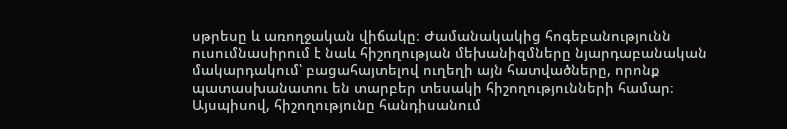սթրեսը և առողջական վիճակը։ Ժամանակակից հոգեբանությունն ուսումնասիրում է նաև հիշողության մեխանիզմները նյարդաբանական մակարդակում՝ բացահայտելով ուղեղի այն հատվածները, որոնք պատասխանատու են տարբեր տեսակի հիշողությունների համար։ Այսպիսով, հիշողությունը հանդիսանում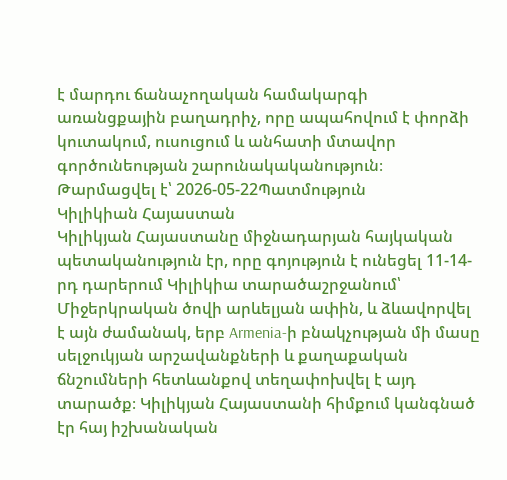է մարդու ճանաչողական համակարգի առանցքային բաղադրիչ, որը ապահովում է փորձի կուտակում, ուսուցում և անհատի մտավոր գործունեության շարունակականություն։
Թարմացվել է՝ 2026-05-22Պատմություն
Կիլիկիան Հայաստան
Կիլիկյան Հայաստանը միջնադարյան հայկական պետականություն էր, որը գոյություն է ունեցել 11-14-րդ դարերում Կիլիկիա տարածաշրջանում՝ Միջերկրական ծովի արևելյան ափին, և ձևավորվել է այն ժամանակ, երբ Armenia-ի բնակչության մի մասը սելջուկյան արշավանքների և քաղաքական ճնշումների հետևանքով տեղափոխվել է այդ տարածք։ Կիլիկյան Հայաստանի հիմքում կանգնած էր հայ իշխանական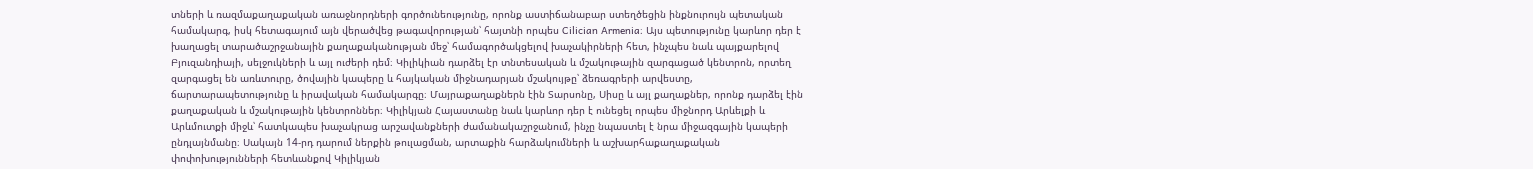տների և ռազմաքաղաքական առաջնորդների գործունեությունը, որոնք աստիճանաբար ստեղծեցին ինքնուրույն պետական համակարգ, իսկ հետագայում այն վերածվեց թագավորության՝ հայտնի որպես Cilician Armenia։ Այս պետությունը կարևոր դեր է խաղացել տարածաշրջանային քաղաքականության մեջ՝ համագործակցելով խաչակիրների հետ, ինչպես նաև պայքարելով Բյուզանդիայի, սելջուկների և այլ ուժերի դեմ։ Կիլիկիան դարձել էր տնտեսական և մշակութային զարգացած կենտրոն, որտեղ զարգացել են առևտուրը, ծովային կապերը և հայկական միջնադարյան մշակույթը՝ ձեռագրերի արվեստը, ճարտարապետությունը և իրավական համակարգը։ Մայրաքաղաքներն էին Տարսոնը, Սիսը և այլ քաղաքներ, որոնք դարձել էին քաղաքական և մշակութային կենտրոններ։ Կիլիկյան Հայաստանը նաև կարևոր դեր է ունեցել որպես միջնորդ Արևելքի և Արևմուտքի միջև՝ հատկապես խաչակրաց արշավանքների ժամանակաշրջանում, ինչը նպաստել է նրա միջազգային կապերի ընդլայնմանը։ Սակայն 14-րդ դարում ներքին թուլացման, արտաքին հարձակումների և աշխարհաքաղաքական փոփոխությունների հետևանքով Կիլիկյան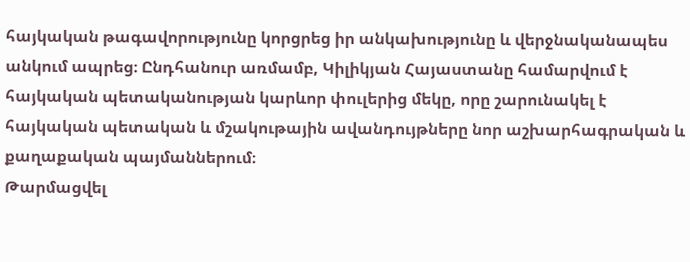հայկական թագավորությունը կորցրեց իր անկախությունը և վերջնականապես անկում ապրեց։ Ընդհանուր առմամբ, Կիլիկյան Հայաստանը համարվում է հայկական պետականության կարևոր փուլերից մեկը, որը շարունակել է հայկական պետական և մշակութային ավանդույթները նոր աշխարհագրական և քաղաքական պայմաններում։
Թարմացվել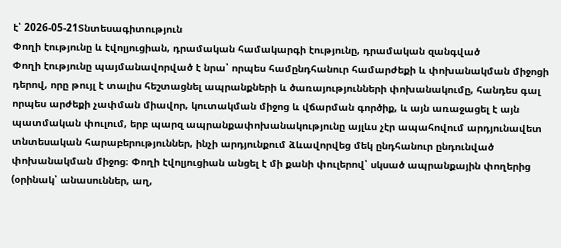է՝ 2026-05-21Տնտեսագիտություն
Փողի էությունը և էվոլյուցիան, դրամական համակարգի էությունը, դրամական զանգված
Փողի էությունը պայմանավորված է նրա՝ որպես համընդհանուր համարժեքի և փոխանակման միջոցի դերով, որը թույլ է տալիս հեշտացնել ապրանքների և ծառայությունների փոխանակումը, հանդես գալ որպես արժեքի չափման միավոր, կուտակման միջոց և վճարման գործիք, և այն առաջացել է այն պատմական փուլում, երբ պարզ ապրանքափոխանակությունը այլևս չէր ապահովում արդյունավետ տնտեսական հարաբերություններ, ինչի արդյունքում ձևավորվեց մեկ ընդհանուր ընդունված փոխանակման միջոց։ Փողի էվոլյուցիան անցել է մի քանի փուլերով՝ սկսած ապրանքային փողերից (օրինակ՝ անասուններ, աղ,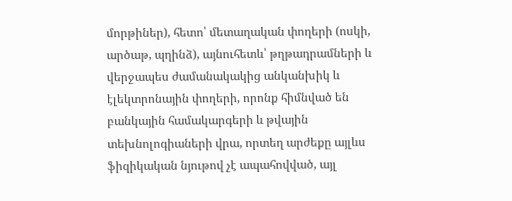մորթիներ), հետո՝ մետաղական փողերի (ոսկի, արծաթ, պղինձ), այնուհետև՝ թղթադրամների և վերջապես ժամանակակից անկանխիկ և էլեկտրոնային փողերի, որոնք հիմնված են բանկային համակարգերի և թվային տեխնոլոգիաների վրա, որտեղ արժեքը այլևս ֆիզիկական նյութով չէ ապահովված, այլ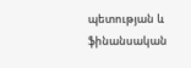պետության և ֆինանսական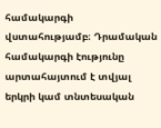համակարգի վստահությամբ։ Դրամական համակարգի էությունը արտահայտում է տվյալ երկրի կամ տնտեսական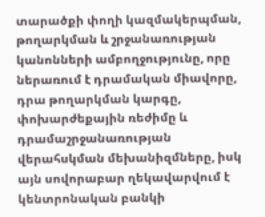տարածքի փողի կազմակերպման, թողարկման և շրջանառության կանոնների ամբողջությունը, որը ներառում է դրամական միավորը, դրա թողարկման կարգը, փոխարժեքային ռեժիմը և դրամաշրջանառության վերահսկման մեխանիզմները, իսկ այն սովորաբար ղեկավարվում է կենտրոնական բանկի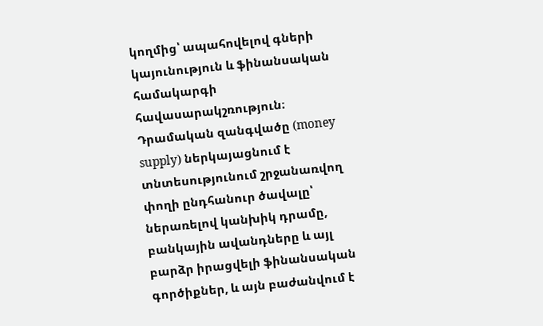կողմից՝ ապահովելով գների կայունություն և ֆինանսական համակարգի հավասարակշռություն։ Դրամական զանգվածը (money supply) ներկայացնում է տնտեսությունում շրջանառվող փողի ընդհանուր ծավալը՝ ներառելով կանխիկ դրամը, բանկային ավանդները և այլ բարձր իրացվելի ֆինանսական գործիքներ, և այն բաժանվում է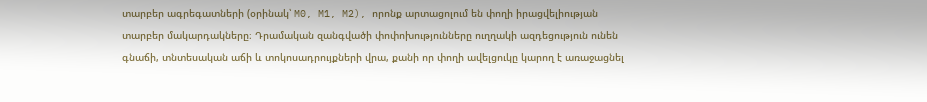տարբեր ագրեգատների (օրինակ՝ M0, M1, M2), որոնք արտացոլում են փողի իրացվելիության տարբեր մակարդակները։ Դրամական զանգվածի փոփոխությունները ուղղակի ազդեցություն ունեն գնաճի, տնտեսական աճի և տոկոսադրույքների վրա, քանի որ փողի ավելցուկը կարող է առաջացնել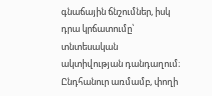գնաճային ճնշումներ, իսկ դրա կրճատումը՝ տնտեսական ակտիվության դանդաղում։ Ընդհանուր առմամբ, փողի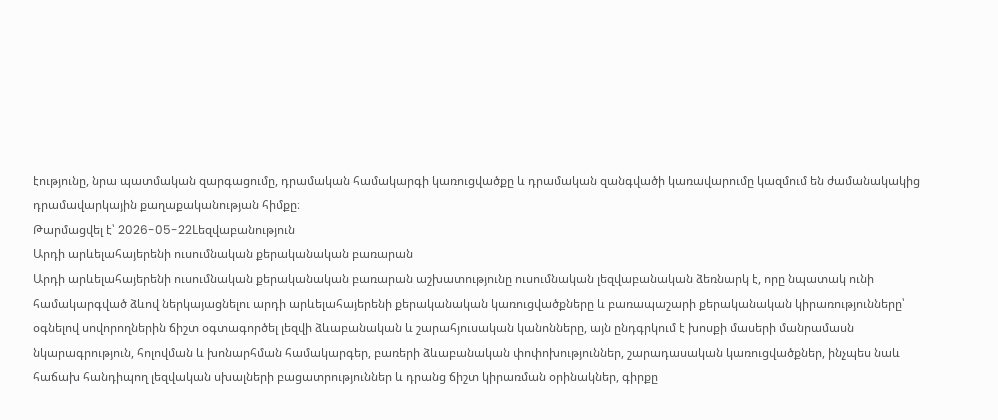էությունը, նրա պատմական զարգացումը, դրամական համակարգի կառուցվածքը և դրամական զանգվածի կառավարումը կազմում են ժամանակակից դրամավարկային քաղաքականության հիմքը։
Թարմացվել է՝ 2026-05-22Lեզվաբանություն
Արդի արևելահայերենի ուսումնական քերականական բառարան
Արդի արևելահայերենի ուսումնական քերականական բառարան աշխատությունը ուսումնական լեզվաբանական ձեռնարկ է, որը նպատակ ունի համակարգված ձևով ներկայացնելու արդի արևելահայերենի քերականական կառուցվածքները և բառապաշարի քերականական կիրառությունները՝ օգնելով սովորողներին ճիշտ օգտագործել լեզվի ձևաբանական և շարահյուսական կանոնները, այն ընդգրկում է խոսքի մասերի մանրամասն նկարագրություն, հոլովման և խոնարհման համակարգեր, բառերի ձևաբանական փոփոխություններ, շարադասական կառուցվածքներ, ինչպես նաև հաճախ հանդիպող լեզվական սխալների բացատրություններ և դրանց ճիշտ կիրառման օրինակներ, գիրքը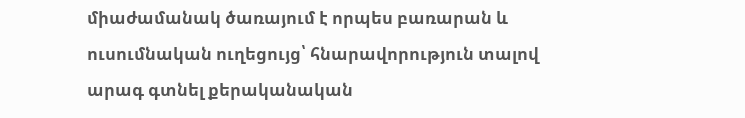միաժամանակ ծառայում է որպես բառարան և ուսումնական ուղեցույց՝ հնարավորություն տալով արագ գտնել քերականական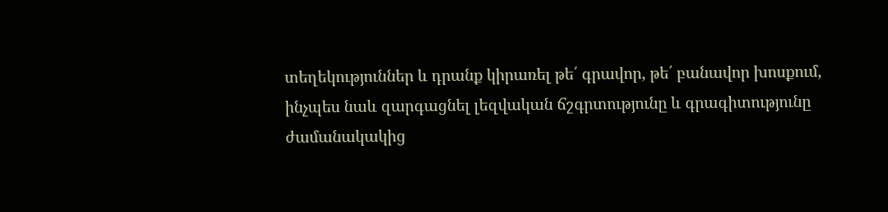տեղեկություններ և դրանք կիրառել թե՛ գրավոր, թե՛ բանավոր խոսքում, ինչպես նաև զարգացնել լեզվական ճշգրտությունը և գրագիտությունը ժամանակակից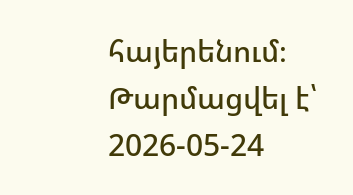հայերենում։
Թարմացվել է՝ 2026-05-24